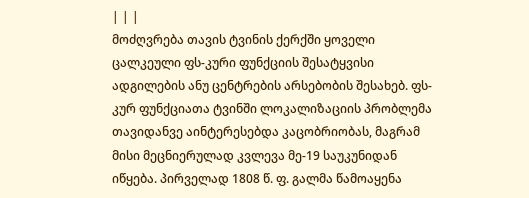| | |
მოძღვრება თავის ტვინის ქერქში ყოველი ცალკეული ფს-კური ფუნქციის შესატყვისი ადგილების ანუ ცენტრების არსებობის შესახებ. ფს-კურ ფუნქციათა ტვინში ლოკალიზაციის პრობლემა თავიდანვე აინტერესებდა კაცობრიობას, მაგრამ მისი მეცნიერულად კვლევა მე-19 საუკუნიდან იწყება. პირველად 1808 წ. ფ. გალმა წამოაყენა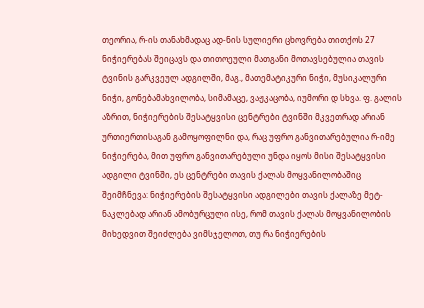თეორია, რ-ის თანახმადაც ად-ნის სულიერი ცხოვრება თითქოს 27 ნიჭიერებას შეიცავს და თითოეული მათგანი მოთავსებულია თავის ტვინის გარკვეულ ადგილში, მაგ., მათემატიკური ნიჭი, მუსიკალური ნიჭი, გონებამახვილობა, სიმამაცე, ვაჟკაცობა, იუმორი დ სხვა. ფ. გალის აზრით, ნიჭიერების შესატყვისი ცენტრები ტვინში მკვეთრად არიან ურთიერთისაგან გამოყოფილნი და, რაც უფრო განვითარებულია რ-იმე ნიჭიერება, მით უფრო განვითარებული უნდა იყოს მისი შესატყვისი ადგილი ტვინში, ეს ცენტრები თავის ქალას მოყვანილობაშიც შეიმჩნევა: ნიჭიერების შესატყვისი ადგილები თავის ქალაზე მეტ-ნაკლებად არიან ამობურცული ისე, რომ თავის ქალას მოყვანილობის მიხედვით შეიძლება ვიმსჯელოთ, თუ რა ნიჭიერების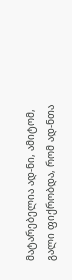მატარებელია ად-ნი, ამიტომ, გალი ფიქრობდა, რომ ად-ნთა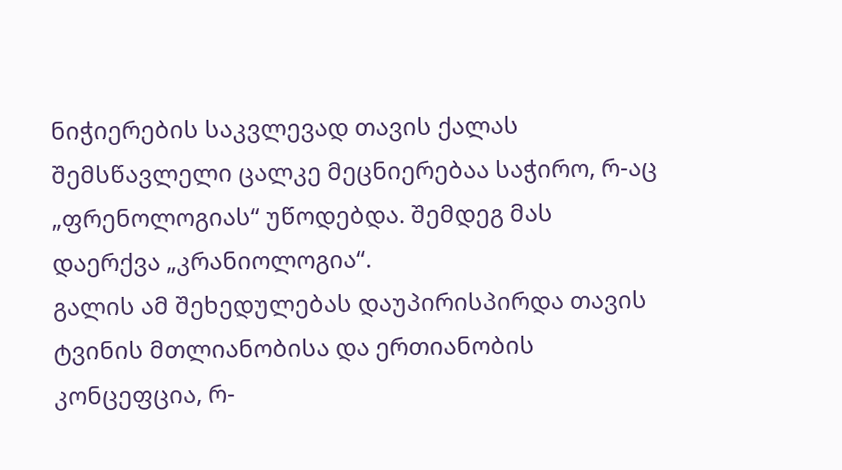ნიჭიერების საკვლევად თავის ქალას შემსწავლელი ცალკე მეცნიერებაა საჭირო, რ-აც „ფრენოლოგიას“ უწოდებდა. შემდეგ მას დაერქვა „კრანიოლოგია“.
გალის ამ შეხედულებას დაუპირისპირდა თავის ტვინის მთლიანობისა და ერთიანობის კონცეფცია, რ-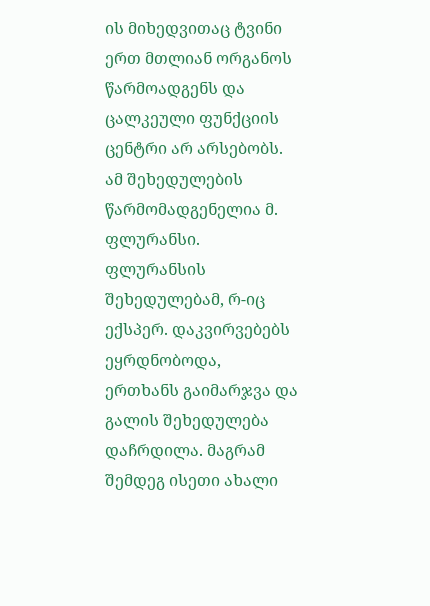ის მიხედვითაც ტვინი ერთ მთლიან ორგანოს წარმოადგენს და ცალკეული ფუნქციის ცენტრი არ არსებობს. ამ შეხედულების წარმომადგენელია მ. ფლურანსი. ფლურანსის შეხედულებამ, რ-იც ექსპერ. დაკვირვებებს ეყრდნობოდა, ერთხანს გაიმარჯვა და გალის შეხედულება დაჩრდილა. მაგრამ შემდეგ ისეთი ახალი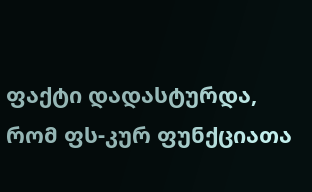ფაქტი დადასტურდა, რომ ფს-კურ ფუნქციათა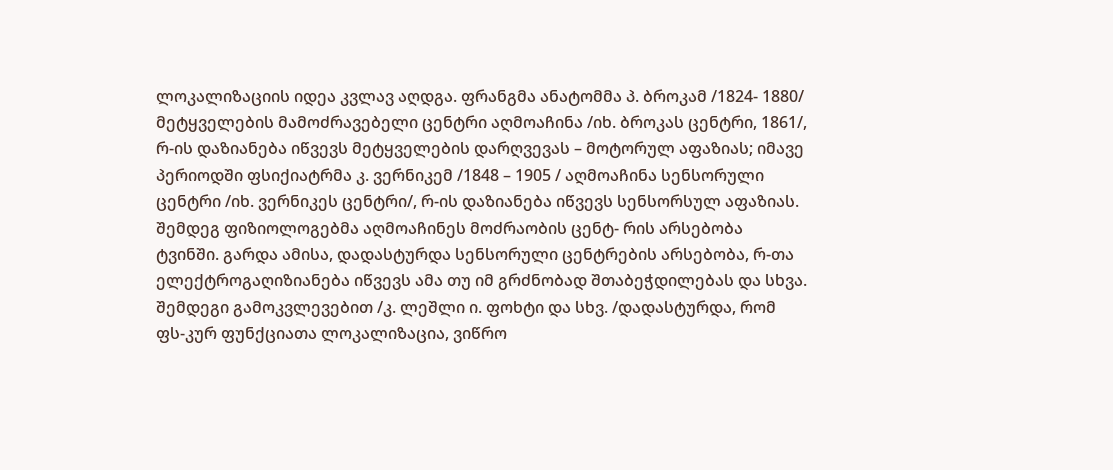ლოკალიზაციის იდეა კვლავ აღდგა. ფრანგმა ანატომმა პ. ბროკამ /1824- 1880/ მეტყველების მამოძრავებელი ცენტრი აღმოაჩინა /იხ. ბროკას ცენტრი, 1861/, რ-ის დაზიანება იწვევს მეტყველების დარღვევას – მოტორულ აფაზიას; იმავე პერიოდში ფსიქიატრმა კ. ვერნიკემ /1848 – 1905 / აღმოაჩინა სენსორული ცენტრი /იხ. ვერნიკეს ცენტრი/, რ-ის დაზიანება იწვევს სენსორსულ აფაზიას. შემდეგ ფიზიოლოგებმა აღმოაჩინეს მოძრაობის ცენტ- რის არსებობა ტვინში. გარდა ამისა, დადასტურდა სენსორული ცენტრების არსებობა, რ-თა ელექტროგაღიზიანება იწვევს ამა თუ იმ გრძნობად შთაბეჭდილებას და სხვა. შემდეგი გამოკვლევებით /კ. ლეშლი ი. ფოხტი და სხვ. /დადასტურდა, რომ ფს-კურ ფუნქციათა ლოკალიზაცია, ვიწრო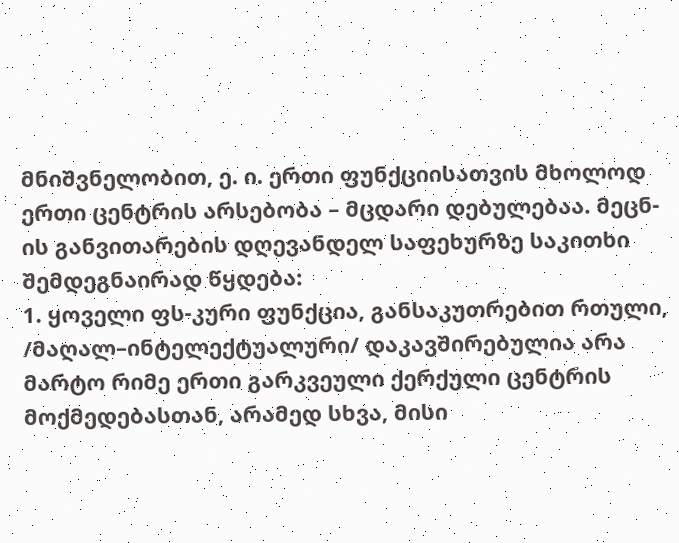მნიშვნელობით, ე. ი. ერთი ფუნქციისათვის მხოლოდ ერთი ცენტრის არსებობა – მცდარი დებულებაა. მეცნ-ის განვითარების დღევანდელ საფეხურზე საკითხი შემდეგნაირად წყდება:
1. ყოველი ფს-კური ფუნქცია, განსაკუთრებით რთული, /მაღალ–ინტელექტუალური/ დაკავშირებულია არა მარტო რიმე ერთი გარკვეული ქერქული ცენტრის მოქმედებასთან, არამედ სხვა, მისი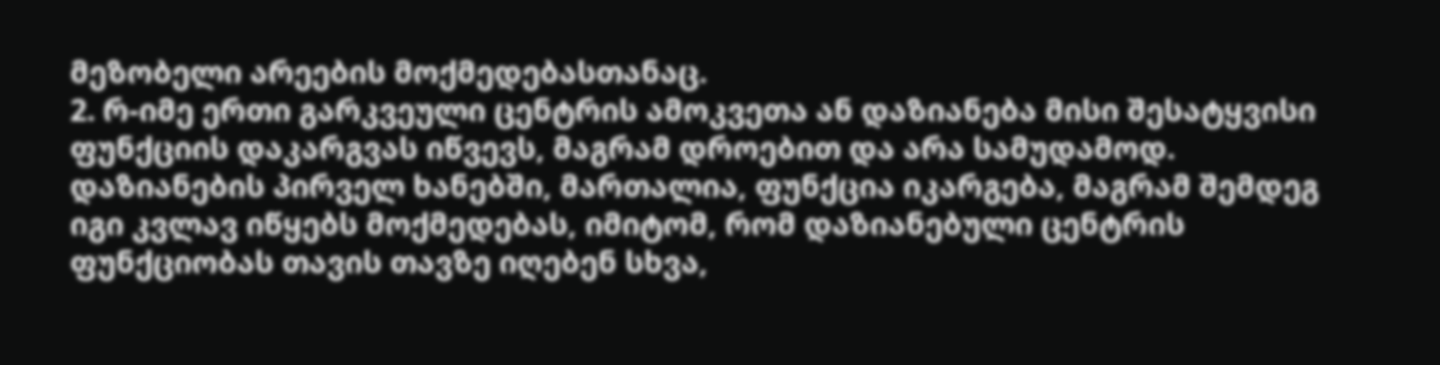მეზობელი არეების მოქმედებასთანაც.
2. რ-იმე ერთი გარკვეული ცენტრის ამოკვეთა ან დაზიანება მისი შესატყვისი ფუნქციის დაკარგვას იწვევს, მაგრამ დროებით და არა სამუდამოდ. დაზიანების პირველ ხანებში, მართალია, ფუნქცია იკარგება, მაგრამ შემდეგ იგი კვლავ იწყებს მოქმედებას, იმიტომ, რომ დაზიანებული ცენტრის ფუნქციობას თავის თავზე იღებენ სხვა,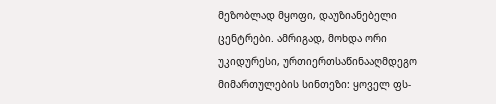მეზობლად მყოფი, დაუზიანებელი ცენტრები. ამრიგად, მოხდა ორი უკიდურესი, ურთიერთსაწინააღმდეგო მიმართულების სინთეზი: ყოველ ფს-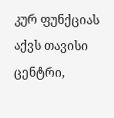კურ ფუნქციას აქვს თავისი ცენტრი,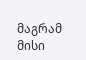მაგრამ მისი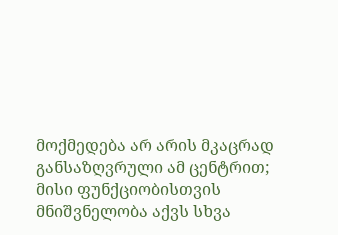მოქმედება არ არის მკაცრად განსაზღვრული ამ ცენტრით; მისი ფუნქციობისთვის მნიშვნელობა აქვს სხვა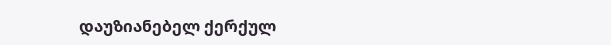დაუზიანებელ ქერქულ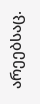არეებსაც.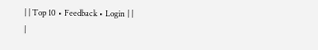| | Top 10 • Feedback • Login | |
|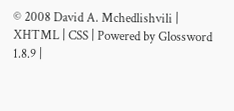© 2008 David A. Mchedlishvili | XHTML | CSS | Powered by Glossword 1.8.9 |